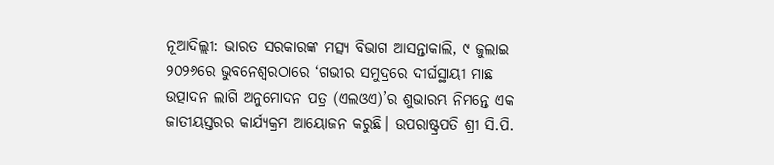ନୂଆଦିଲ୍ଲୀ: ଭାରତ ସରକାରଙ୍କ ମତ୍ସ୍ୟ ବିଭାଗ ଆସନ୍ତାକାଲି, ୯ ଜୁଲାଇ ୨୦୨୬ରେ ଭୁବନେଶ୍ୱରଠାରେ ‘ଗଭୀର ସମୁଦ୍ରରେ ଦୀର୍ଘସ୍ଥାୟୀ ମାଛ ଉତ୍ପାଦନ ଲାଗି ଅନୁମୋଦନ ପତ୍ର (ଏଲଓଏ)’ର ଶୁଭାରମ୍ଭ ନିମନ୍ତେ ଏକ ଜାତୀୟସ୍ତରର କାର୍ଯ୍ୟକ୍ରମ ଆୟୋଜନ କରୁଛି। ଉପରାଷ୍ଟ୍ରପତି ଶ୍ରୀ ସି.ପି.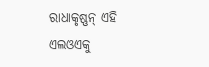ରାଧାକୃଷ୍ଣନ୍ ଏହି ଏଲଓଏକୁ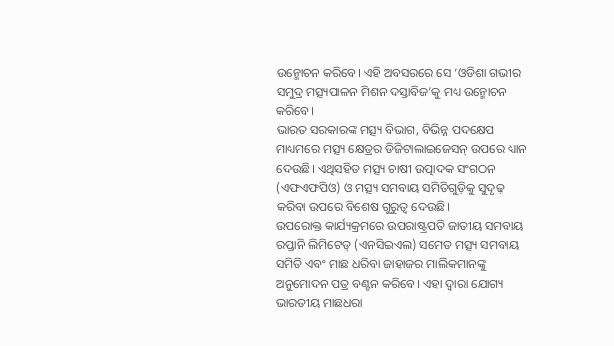ଉନ୍ମୋଚନ କରିବେ। ଏହି ଅବସରରେ ସେ ‘ଓଡିଶା ଗଭୀର ସମୁଦ୍ର ମତ୍ସ୍ୟପାଳନ ମିଶନ ଦସ୍ତାବିଜ’କୁ ମଧ୍ୟ ଉନ୍ମୋଚନ କରିବେ।
ଭାରତ ସରକାରଙ୍କ ମତ୍ସ୍ୟ ବିଭାଗ, ବିଭିନ୍ନ ପଦକ୍ଷେପ ମାଧ୍ୟମରେ ମତ୍ସ୍ୟ କ୍ଷେତ୍ରର ଡିଜିଟାଲାଇଜେସନ୍ ଉପରେ ଧ୍ୟାନ ଦେଉଛି। ଏଥିସହିତ ମତ୍ସ୍ୟ ଚାଷୀ ଉତ୍ପାଦକ ସଂଗଠନ (ଏଫଏଫପିଓ) ଓ ମତ୍ସ୍ୟ ସମବାୟ ସମିତିଗୁଡ଼ିକୁ ସୁଦୃଢ଼ କରିବା ଉପରେ ବିଶେଷ ଗୁରୁତ୍ୱ ଦେଉଛି।
ଉପରୋକ୍ତ କାର୍ଯ୍ୟକ୍ରମରେ ଉପରାଷ୍ଟ୍ରପତି ଜାତୀୟ ସମବାୟ ରପ୍ତାନି ଲିମିଟେଡ୍ (ଏନସିଇଏଲ) ସମେତ ମତ୍ସ୍ୟ ସମବାୟ ସମିତି ଏବଂ ମାଛ ଧରିବା ଜାହାଜର ମାଲିକମାନଙ୍କୁ ଅନୁମୋଦନ ପତ୍ର ବଣ୍ଟନ କରିବେ। ଏହା ଦ୍ଵାରା ଯୋଗ୍ୟ ଭାରତୀୟ ମାଛଧରା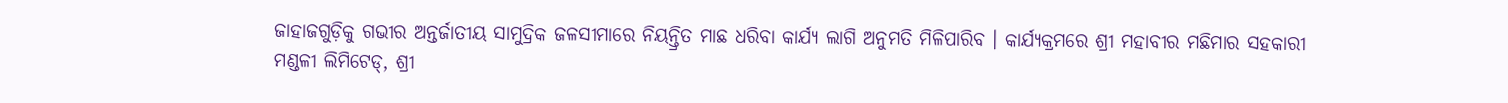ଜାହାଜଗୁଡ଼ିକୁ ଗଭୀର ଅନ୍ତର୍ଜାତୀୟ ସାମୁଦ୍ରିକ ଜଳସୀମାରେ ନିୟନ୍ତ୍ରିତ ମାଛ ଧରିବା କାର୍ଯ୍ୟ ଲାଗି ଅନୁମତି ମିଳିପାରିବ । କାର୍ଯ୍ୟକ୍ରମରେ ଶ୍ରୀ ମହାବୀର ମଛିମାର ସହକାରୀ ମଣ୍ଡଳୀ ଲିମିଟେଡ୍, ଶ୍ରୀ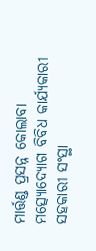ମାର୍ତ୍ତଣ୍ଡ ପ୍ରସନ୍ନ କୋଲାବା ମତ୍ସ୍ୟୋଦ୍ୟୋଗ ବିବିଧ କାର୍ଯ୍ୟକାରୀ ସହକାରୀ ସଂସ୍ଥା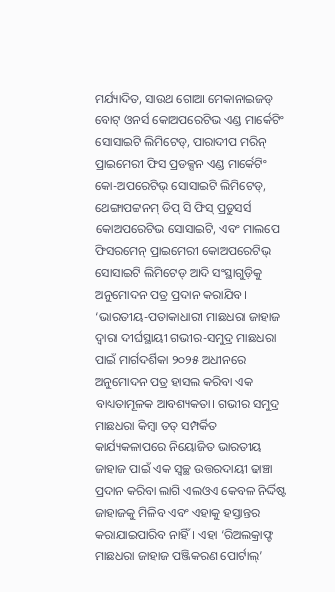ମର୍ଯ୍ୟାଦିତ, ସାଉଥ ଗୋଆ ମେକାନାଇଜଡ୍ ବୋଟ୍ ଓନର୍ସ କୋଅପରେଟିଭ ଏଣ୍ଡ ମାର୍କେଟିଂ ସୋସାଇଟି ଲିମିଟେଡ୍, ପାରାଦୀପ ମରିନ୍ ପ୍ରାଇମେରୀ ଫିସ ପ୍ରଡକ୍ସନ ଏଣ୍ଡ ମାର୍କେଟିଂ କୋ-ଅପରେଟିଭ୍ ସୋସାଇଟି ଲିମିଟେଡ୍, ଥେଙ୍ଗାପଟ୍ଟନମ୍ ଡିପ୍ ସି ଫିସ୍ ପ୍ରଡୁସର୍ସ କୋଅପରେଟିଭ ସୋସାଇଟି, ଏବଂ ମାଲପେ ଫିସରମେନ୍ ପ୍ରାଇମେରୀ କୋଅପରେଟିଭ୍ ସୋସାଇଟି ଲିମିଟେଡ୍ ଆଦି ସଂସ୍ଥାଗୁଡ଼ିକୁ ଅନୁମୋଦନ ପତ୍ର ପ୍ରଦାନ କରାଯିବ।
‘ଭାରତୀୟ-ପତାକାଧାରୀ ମାଛଧରା ଜାହାଜ ଦ୍ୱାରା ଦୀର୍ଘସ୍ଥାୟୀ ଗଭୀର-ସମୁଦ୍ର ମାଛଧରା ପାଇଁ ମାର୍ଗଦର୍ଶିକା ୨୦୨୫ ଅଧୀନରେ ଅନୁମୋଦନ ପତ୍ର ହାସଲ କରିବା ଏକ ବାଧ୍ୟତାମୂଳକ ଆବଶ୍ୟକତା। ଗଭୀର ସମୁଦ୍ର ମାଛଧରା କିମ୍ବା ତତ୍ ସମ୍ପର୍କିତ କାର୍ଯ୍ୟକଳାପରେ ନିୟୋଜିତ ଭାରତୀୟ ଜାହାଜ ପାଇଁ ଏକ ସ୍ୱଚ୍ଛ ଉତ୍ତରଦାୟୀ ଢାଞ୍ଚା ପ୍ରଦାନ କରିବା ଲାଗି ଏଲଓଏ କେବଳ ନିର୍ଦ୍ଦିଷ୍ଟ ଜାହାଜକୁ ମିଳିବ ଏବଂ ଏହାକୁ ହସ୍ତାନ୍ତର କରାଯାଇପାରିବ ନାହିଁ। ଏହା ‘ରିଅଲକ୍ରାଫ୍ଟ ମାଛଧରା ଜାହାଜ ପଞ୍ଜିକରଣ ପୋର୍ଟାଲ୍’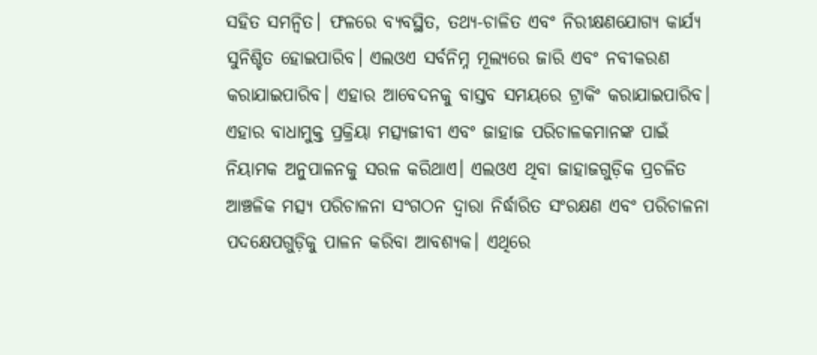ସହିତ ସମନ୍ୱିତ। ଫଳରେ ବ୍ୟବସ୍ଥିତ, ତଥ୍ୟ-ଚାଳିତ ଏବଂ ନିରୀକ୍ଷଣଯୋଗ୍ୟ କାର୍ଯ୍ୟ ସୁନିଶ୍ଚିତ ହୋଇପାରିବ। ଏଲଓଏ ସର୍ବନିମ୍ନ ମୂଲ୍ୟରେ ଜାରି ଏବଂ ନବୀକରଣ କରାଯାଇପାରିବ। ଏହାର ଆବେଦନକୁ ବାସ୍ତବ ସମୟରେ ଟ୍ରାକିଂ କରାଯାଇପାରିବ। ଏହାର ବାଧାମୁକ୍ତ ପ୍ରକ୍ରିୟା ମତ୍ସ୍ୟଜୀବୀ ଏବଂ ଜାହାଜ ପରିଚାଳକମାନଙ୍କ ପାଇଁ ନିୟାମକ ଅନୁପାଳନକୁ ସରଳ କରିଥାଏ। ଏଲଓଏ ଥିବା ଜାହାଜଗୁଡ଼ିକ ପ୍ରଚଳିତ ଆଞ୍ଚଳିକ ମତ୍ସ୍ୟ ପରିଚାଳନା ସଂଗଠନ ଦ୍ୱାରା ନିର୍ଦ୍ଧାରିତ ସଂରକ୍ଷଣ ଏବଂ ପରିଚାଳନା ପଦକ୍ଷେପଗୁଡ଼ିକୁ ପାଳନ କରିବା ଆବଶ୍ୟକ। ଏଥିରେ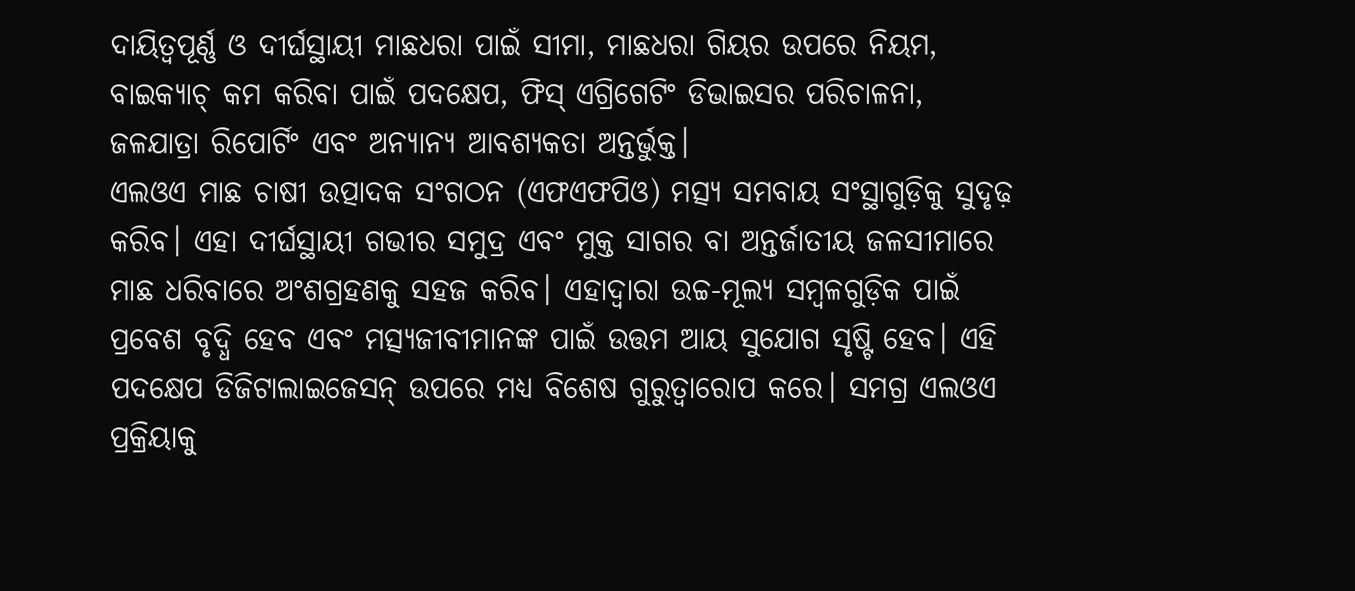ଦାୟିତ୍ୱପୂର୍ଣ୍ଣ ଓ ଦୀର୍ଘସ୍ଥାୟୀ ମାଛଧରା ପାଇଁ ସୀମା, ମାଛଧରା ଗିୟର ଉପରେ ନିୟମ, ବାଇକ୍ୟାଚ୍ କମ କରିବା ପାଇଁ ପଦକ୍ଷେପ, ଫିସ୍ ଏଗ୍ରିଗେଟିଂ ଡିଭାଇସର ପରିଚାଳନା, ଜଳଯାତ୍ରା ରିପୋର୍ଟିଂ ଏବଂ ଅନ୍ୟାନ୍ୟ ଆବଶ୍ୟକତା ଅନ୍ତର୍ଭୁକ୍ତ।
ଏଲଓଏ ମାଛ ଚାଷୀ ଉତ୍ପାଦକ ସଂଗଠନ (ଏଫଏଫପିଓ) ମତ୍ସ୍ୟ ସମବାୟ ସଂସ୍ଥାଗୁଡ଼ିକୁ ସୁଦୃଢ଼ କରିବ। ଏହା ଦୀର୍ଘସ୍ଥାୟୀ ଗଭୀର ସମୁଦ୍ର ଏବଂ ମୁକ୍ତ ସାଗର ବା ଅନ୍ତର୍ଜାତୀୟ ଜଳସୀମାରେ ମାଛ ଧରିବାରେ ଅଂଶଗ୍ରହଣକୁ ସହଜ କରିବ। ଏହାଦ୍ୱାରା ଉଚ୍ଚ-ମୂଲ୍ୟ ସମ୍ବଳଗୁଡ଼ିକ ପାଇଁ ପ୍ରବେଶ ବୃଦ୍ଧି ହେବ ଏବଂ ମତ୍ସ୍ୟଜୀବୀମାନଙ୍କ ପାଇଁ ଉତ୍ତମ ଆୟ ସୁଯୋଗ ସୃଷ୍ଟି ହେବ। ଏହି ପଦକ୍ଷେପ ଡିଜିଟାଲାଇଜେସନ୍ ଉପରେ ମଧ୍ୟ ବିଶେଷ ଗୁରୁତ୍ୱାରୋପ କରେ। ସମଗ୍ର ଏଲଓଏ ପ୍ରକ୍ରିୟାକୁ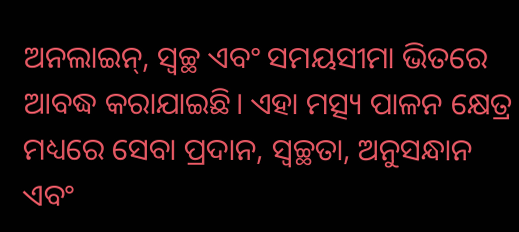ଅନଲାଇନ୍, ସ୍ୱଚ୍ଛ ଏବଂ ସମୟସୀମା ଭିତରେ ଆବଦ୍ଧ କରାଯାଇଛି। ଏହା ମତ୍ସ୍ୟ ପାଳନ କ୍ଷେତ୍ର ମଧ୍ୟରେ ସେବା ପ୍ରଦାନ, ସ୍ୱଚ୍ଛତା, ଅନୁସନ୍ଧାନ ଏବଂ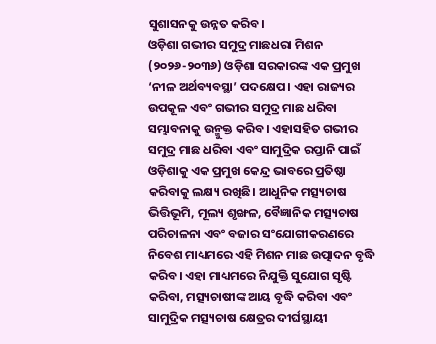ସୁଶାସନକୁ ଉନ୍ନତ କରିବ।
ଓଡ଼ିଶା ଗଭୀର ସମୁଦ୍ର ମାଛଧରା ମିଶନ (୨୦୨୬-୨୦୩୬) ଓଡ଼ିଶା ସରକାରଙ୍କ ଏକ ପ୍ରମୁଖ ‘ନୀଳ ଅର୍ଥବ୍ୟବସ୍ଥା’ ପଦକ୍ଷେପ। ଏହା ରାଜ୍ୟର ଉପକୂଳ ଏବଂ ଗଭୀର ସମୁଦ୍ର ମାଛ ଧରିବା ସମ୍ଭାବନାକୁ ଉନ୍ମୁକ୍ତ କରିବ। ଏହାସହିତ ଗଭୀର ସମୁଦ୍ର ମାଛ ଧରିବା ଏବଂ ସାମୁଦ୍ରିକ ରପ୍ତାନି ପାଇଁ ଓଡ଼ିଶାକୁ ଏକ ପ୍ରମୁଖ କେନ୍ଦ୍ର ଭାବରେ ପ୍ରତିଷ୍ଠା କରିବାକୁ ଲକ୍ଷ୍ୟ ରଖିଛି। ଆଧୁନିକ ମତ୍ସ୍ୟଚାଷ ଭିତ୍ତିଭୂମି, ମୂଲ୍ୟ ଶୃଙ୍ଖଳ, ବୈଜ୍ଞାନିକ ମତ୍ସ୍ୟଚାଷ ପରିଚାଳନା ଏବଂ ବଜାର ସଂଯୋଗୀକରଣରେ ନିବେଶ ମାଧ୍ୟମରେ ଏହି ମିଶନ ମାଛ ଉତ୍ପାଦନ ବୃଦ୍ଧି କରିବ। ଏହା ମାଧ୍ୟମରେ ନିଯୁକ୍ତି ସୁଯୋଗ ସୃଷ୍ଟି କରିବା, ମତ୍ସ୍ୟଚାଷୀଙ୍କ ଆୟ ବୃଦ୍ଧି କରିବା ଏବଂ ସାମୁଦ୍ରିକ ମତ୍ସ୍ୟଚାଷ କ୍ଷେତ୍ରର ଦୀର୍ଘସ୍ଥାୟୀ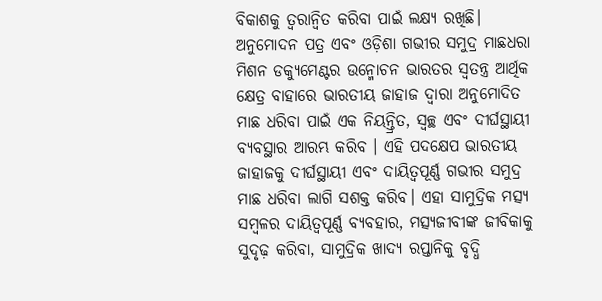ବିକାଶକୁ ତ୍ୱରାନ୍ୱିତ କରିବା ପାଇଁ ଲକ୍ଷ୍ୟ ରଖିଛି।
ଅନୁମୋଦନ ପତ୍ର ଏବଂ ଓଡ଼ିଶା ଗଭୀର ସମୁଦ୍ର ମାଛଧରା ମିଶନ ଡକ୍ୟୁମେଣ୍ଟର ଉନ୍ମୋଚନ ଭାରତର ସ୍ୱତନ୍ତ୍ର ଆର୍ଥିକ କ୍ଷେତ୍ର ବାହାରେ ଭାରତୀୟ ଜାହାଜ ଦ୍ୱାରା ଅନୁମୋଦିତ ମାଛ ଧରିବା ପାଇଁ ଏକ ନିୟନ୍ତ୍ରିତ, ସ୍ୱଚ୍ଛ ଏବଂ ଦୀର୍ଘସ୍ଥାୟୀ ବ୍ୟବସ୍ଥାର ଆରମ୍ଭ କରିବ । ଏହି ପଦକ୍ଷେପ ଭାରତୀୟ ଜାହାଜକୁ ଦୀର୍ଘସ୍ଥାୟୀ ଏବଂ ଦାୟିତ୍ୱପୂର୍ଣ୍ଣ ଗଭୀର ସମୁଦ୍ର ମାଛ ଧରିବା ଲାଗି ସଶକ୍ତ କରିବ। ଏହା ସାମୁଦ୍ରିକ ମତ୍ସ୍ୟ ସମ୍ବଳର ଦାୟିତ୍ୱପୂର୍ଣ୍ଣ ବ୍ୟବହାର, ମତ୍ସ୍ୟଜୀବୀଙ୍କ ଜୀବିକାକୁ ସୁଦୃଢ଼ କରିବା, ସାମୁଦ୍ରିକ ଖାଦ୍ୟ ରପ୍ତାନିକୁ ବୃଦ୍ଧି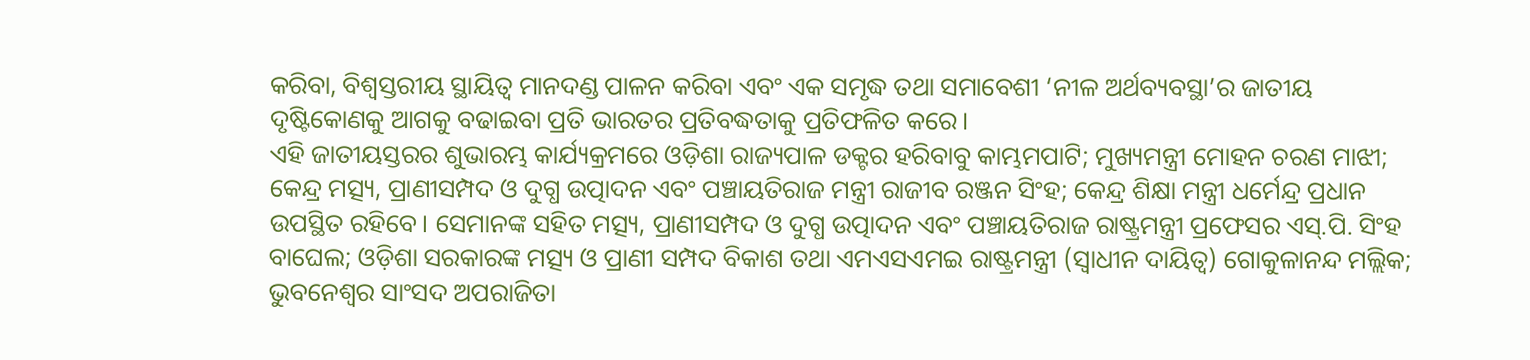କରିବା, ବିଶ୍ୱସ୍ତରୀୟ ସ୍ଥାୟିତ୍ୱ ମାନଦଣ୍ଡ ପାଳନ କରିବା ଏବଂ ଏକ ସମୃଦ୍ଧ ତଥା ସମାବେଶୀ ‘ନୀଳ ଅର୍ଥବ୍ୟବସ୍ଥା’ର ଜାତୀୟ ଦୃଷ୍ଟିକୋଣକୁ ଆଗକୁ ବଢାଇବା ପ୍ରତି ଭାରତର ପ୍ରତିବଦ୍ଧତାକୁ ପ୍ରତିଫଳିତ କରେ।
ଏହି ଜାତୀୟସ୍ତରର ଶୁଭାରମ୍ଭ କାର୍ଯ୍ୟକ୍ରମରେ ଓଡ଼ିଶା ରାଜ୍ୟପାଳ ଡକ୍ଟର ହରିବାବୁ କାମ୍ଭମପାଟି; ମୁଖ୍ୟମନ୍ତ୍ରୀ ମୋହନ ଚରଣ ମାଝୀ; କେନ୍ଦ୍ର ମତ୍ସ୍ୟ, ପ୍ରାଣୀସମ୍ପଦ ଓ ଦୁଗ୍ଧ ଉତ୍ପାଦନ ଏବଂ ପଞ୍ଚାୟତିରାଜ ମନ୍ତ୍ରୀ ରାଜୀବ ରଞ୍ଜନ ସିଂହ; କେନ୍ଦ୍ର ଶିକ୍ଷା ମନ୍ତ୍ରୀ ଧର୍ମେନ୍ଦ୍ର ପ୍ରଧାନ ଉପସ୍ଥିତ ରହିବେ। ସେମାନଙ୍କ ସହିତ ମତ୍ସ୍ୟ, ପ୍ରାଣୀସମ୍ପଦ ଓ ଦୁଗ୍ଧ ଉତ୍ପାଦନ ଏବଂ ପଞ୍ଚାୟତିରାଜ ରାଷ୍ଟ୍ରମନ୍ତ୍ରୀ ପ୍ରଫେସର ଏସ୍.ପି. ସିଂହ ବାଘେଲ; ଓଡ଼ିଶା ସରକାରଙ୍କ ମତ୍ସ୍ୟ ଓ ପ୍ରାଣୀ ସମ୍ପଦ ବିକାଶ ତଥା ଏମଏସଏମଇ ରାଷ୍ଟ୍ରମନ୍ତ୍ରୀ (ସ୍ୱାଧୀନ ଦାୟିତ୍ୱ) ଗୋକୁଳାନନ୍ଦ ମଲ୍ଲିକ; ଭୁବନେଶ୍ୱର ସାଂସଦ ଅପରାଜିତା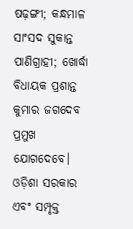ଷଢ଼ଙ୍ଗୀ; କନ୍ଧମାଳ ସାଂସଦ ସୁକାନ୍ତ ପାଣିଗ୍ରାହୀ; ଖୋର୍ଦ୍ଧା ବିଧାୟକ ପ୍ରଶାନ୍ତ କୁମାର ଜଗଦେବ ପ୍ରମୁଖ ଯୋଗଦେବେ। ଓଡ଼ିଶା ସରକାର ଏବଂ ସମ୍ପୃକ୍ତ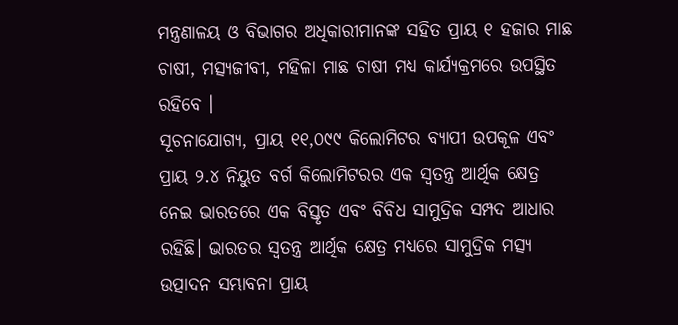ମନ୍ତ୍ରଣାଳୟ ଓ ବିଭାଗର ଅଧିକାରୀମାନଙ୍କ ସହିତ ପ୍ରାୟ ୧ ହଜାର ମାଛ ଚାଷୀ, ମତ୍ସ୍ୟଜୀବୀ, ମହିଳା ମାଛ ଚାଷୀ ମଧ୍ୟ କାର୍ଯ୍ୟକ୍ରମରେ ଉପସ୍ଥିତ ରହିବେ ।
ସୂଚନାଯୋଗ୍ୟ, ପ୍ରାୟ ୧୧,୦୯୯ କିଲୋମିଟର ବ୍ୟାପୀ ଉପକୂଳ ଏବଂ ପ୍ରାୟ ୨.୪ ନିୟୁତ ବର୍ଗ କିଲୋମିଟରର ଏକ ସ୍ୱତନ୍ତ୍ର ଆର୍ଥିକ କ୍ଷେତ୍ର ନେଇ ଭାରତରେ ଏକ ବିସ୍ତୃତ ଏବଂ ବିବିଧ ସାମୁଦ୍ରିକ ସମ୍ପଦ ଆଧାର ରହିଛି। ଭାରତର ସ୍ୱତନ୍ତ୍ର ଆର୍ଥିକ କ୍ଷେତ୍ର ମଧ୍ୟରେ ସାମୁଦ୍ରିକ ମତ୍ସ୍ୟ ଉତ୍ପାଦନ ସମ୍ଭାବନା ପ୍ରାୟ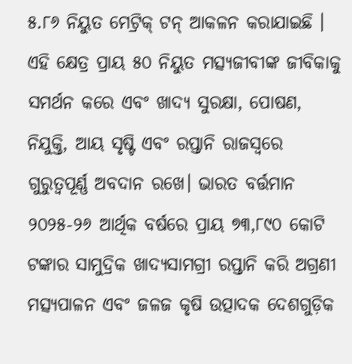୫.୮୬ ନିୟୁତ ମେଟ୍ରିକ୍ ଟନ୍ ଆକଳନ କରାଯାଇଛି । ଏହି କ୍ଷେତ୍ର ପ୍ରାୟ ୫୦ ନିୟୁତ ମତ୍ସ୍ୟଜୀବୀଙ୍କ ଜୀବିକାକୁ ସମର୍ଥନ କରେ ଏବଂ ଖାଦ୍ୟ ସୁରକ୍ଷା, ପୋଷଣ, ନିଯୁକ୍ତି, ଆୟ ସୃଷ୍ଟି ଏବଂ ରପ୍ତାନି ରାଜସ୍ୱରେ ଗୁରୁତ୍ୱପୂର୍ଣ୍ଣ ଅବଦାନ ରଖେ। ଭାରତ ବର୍ତ୍ତମାନ ୨୦୨୫-୨୬ ଆର୍ଥିକ ବର୍ଷରେ ପ୍ରାୟ ୭୩,୮୯୦ କୋଟି ଟଙ୍କାର ସାମୁଦ୍ରିକ ଖାଦ୍ୟସାମଗ୍ରୀ ରପ୍ତାନି କରି ଅଗ୍ରଣୀ ମତ୍ସ୍ୟପାଳନ ଏବଂ ଜଳଜ କୃଷି ଉତ୍ପାଦକ ଦେଶଗୁଡ଼ିକ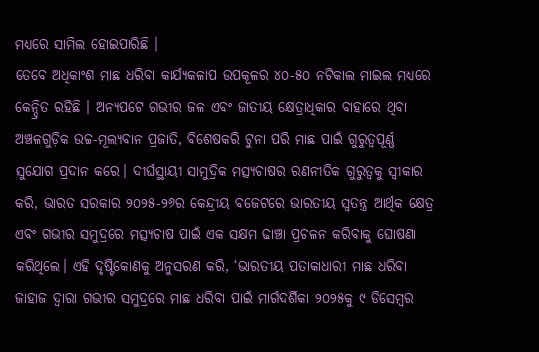ମଧ୍ୟରେ ସାମିଲ ହୋଇପାରିଛି ।
ତେବେ ଅଧିକାଂଶ ମାଛ ଧରିବା କାର୍ଯ୍ୟକଳାପ ଉପକୂଳର ୪୦-୫୦ ନଟିକାଲ ମାଇଲ ମଧ୍ୟରେ କେନ୍ଦ୍ରିତ ରହିଛି । ଅନ୍ୟପଟେ ଗଭୀର ଜଳ ଏବଂ ଜାତୀୟ କ୍ଷେତ୍ରାଧିକାର ବାହାରେ ଥିବା ଅଞ୍ଚଳଗୁଡ଼ିକ ଉଚ୍ଚ-ମୂଲ୍ୟବାନ ପ୍ରଜାତି, ବିଶେଷକରି ଟୁନା ପରି ମାଛ ପାଇଁ ଗୁରୁତ୍ୱପୂର୍ଣ୍ଣ ସୁଯୋଗ ପ୍ରଦାନ କରେ। ଦୀର୍ଘସ୍ଥାୟୀ ସାମୁଦ୍ରିକ ମତ୍ସ୍ୟଚାଷର ରଣନୀତିକ ଗୁରୁତ୍ୱକୁ ସ୍ୱୀକାର କରି, ଭାରତ ସରକାର ୨୦୨୫-୨୬ର କେନ୍ଦ୍ରୀୟ ବଜେଟରେ ଭାରତୀୟ ସ୍ୱତନ୍ତ୍ର ଆର୍ଥିକ କ୍ଷେତ୍ର ଏବଂ ଗଭୀର ସମୁଦ୍ରରେ ମତ୍ସ୍ୟଚାଷ ପାଇଁ ଏକ ସକ୍ଷମ ଢାଞ୍ଚା ପ୍ରଚଳନ କରିବାକୁ ଘୋଷଣା କରିଥିଲେ। ଏହି ଦୃଷ୍ଟିକୋଣକୁ ଅନୁସରଣ କରି, ‘ଭାରତୀୟ ପତାକାଧାରୀ ମାଛ ଧରିବା ଜାହାଜ ଦ୍ୱାରା ଗଭୀର ସମୁଦ୍ରରେ ମାଛ ଧରିବା ପାଇଁ ମାର୍ଗଦର୍ଶିକା ୨୦୨୫କୁ ୯ ଡିସେମ୍ବର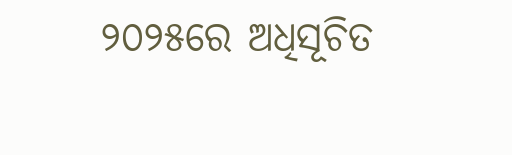୨୦୨୫ରେ ଅଧିସୂଚିତ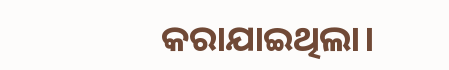କରାଯାଇଥିଲା।